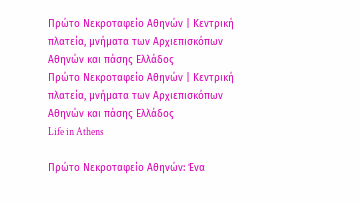Πρώτο Νεκροταφείο Αθηνών | Κεντρική πλατεία, μνήματα των Αρχιεπισκόπων Αθηνών και πάσης Ελλάδος
Πρώτο Νεκροταφείο Αθηνών | Κεντρική πλατεία, μνήματα των Αρχιεπισκόπων Αθηνών και πάσης Ελλάδος
Life in Athens

Πρώτο Νεκροταφείο Αθηνών: Ένα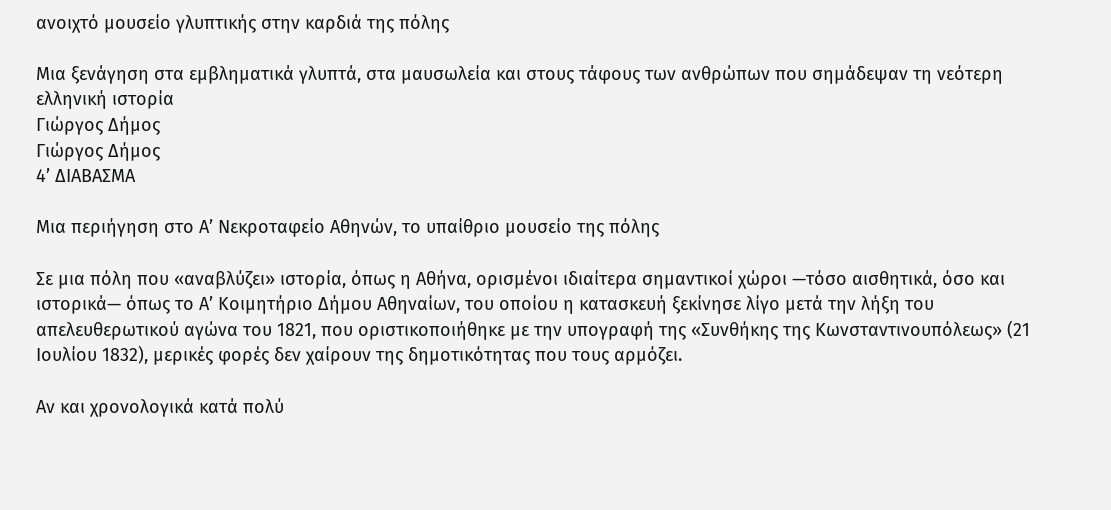ανοιχτό μουσείο γλυπτικής στην καρδιά της πόλης

Μια ξενάγηση στα εμβληματικά γλυπτά, στα μαυσωλεία και στους τάφους των ανθρώπων που σημάδεψαν τη νεότερη ελληνική ιστορία
Γιώργος Δήμος
Γιώργος Δήμος
4’ ΔΙΑΒΑΣΜΑ

Μια περιήγηση στο Α’ Νεκροταφείο Αθηνών, το υπαίθριο μουσείο της πόλης

Σε μια πόλη που «αναβλύζει» ιστορία, όπως η Αθήνα, ορισμένοι ιδιαίτερα σημαντικοί χώροι —τόσο αισθητικά, όσο και ιστορικά— όπως το Α’ Κοιμητήριο Δήμου Αθηναίων, του οποίου η κατασκευή ξεκίνησε λίγο μετά την λήξη του απελευθερωτικού αγώνα του 1821, που οριστικοποιήθηκε με την υπογραφή της «Συνθήκης της Κωνσταντινουπόλεως» (21 Ιουλίου 1832), μερικές φορές δεν χαίρουν της δημοτικότητας που τους αρμόζει.

Αν και χρονολογικά κατά πολύ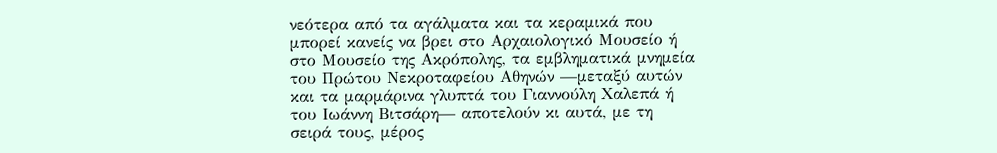νεότερα από τα αγάλματα και τα κεραμικά που μπορεί κανείς να βρει στο Αρχαιολογικό Μουσείο ή στο Μουσείο της Ακρόπολης, τα εμβληματικά μνημεία του Πρώτου Νεκροταφείου Αθηνών —μεταξύ αυτών και τα μαρμάρινα γλυπτά του Γιαννούλη Χαλεπά ή του Ιωάννη Βιτσάρη— αποτελούν κι αυτά, με τη σειρά τους, μέρος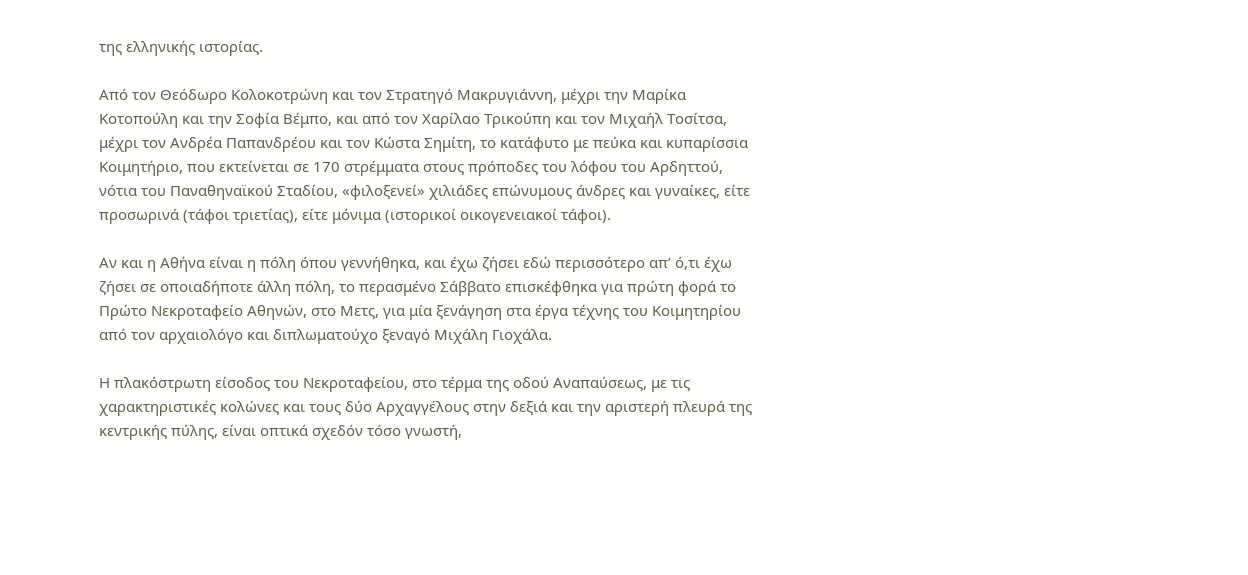της ελληνικής ιστορίας.

Από τον Θεόδωρο Κολοκοτρώνη και τον Στρατηγό Μακρυγιάννη, μέχρι την Μαρίκα Κοτοπούλη και την Σοφία Βέμπο, και από τον Χαρίλαο Τρικούπη και τον Μιχαήλ Τοσίτσα, μέχρι τον Ανδρέα Παπανδρέου και τον Κώστα Σημίτη, το κατάφυτο με πεύκα και κυπαρίσσια Κοιμητήριο, που εκτείνεται σε 170 στρέμματα στους πρόποδες του λόφου του Αρδηττού, νότια του Παναθηναϊκού Σταδίου, «φιλοξενεί» χιλιάδες επώνυμους άνδρες και γυναίκες, είτε προσωρινά (τάφοι τριετίας), είτε μόνιμα (ιστορικοί οικογενειακοί τάφοι).

Αν και η Αθήνα είναι η πόλη όπου γεννήθηκα, και έχω ζήσει εδώ περισσότερο απ’ ό,τι έχω ζήσει σε οποιαδήποτε άλλη πόλη, το περασμένο Σάββατο επισκέφθηκα για πρώτη φορά το Πρώτο Νεκροταφείο Αθηνών, στο Μετς, για μία ξενάγηση στα έργα τέχνης του Κοιμητηρίου από τον αρχαιολόγο και διπλωματούχο ξεναγό Μιχάλη Γιοχάλα.

Η πλακόστρωτη είσοδος του Νεκροταφείου, στο τέρμα της οδού Αναπαύσεως, με τις χαρακτηριστικές κολώνες και τους δύο Αρχαγγέλους στην δεξιά και την αριστερή πλευρά της κεντρικής πύλης, είναι οπτικά σχεδόν τόσο γνωστή,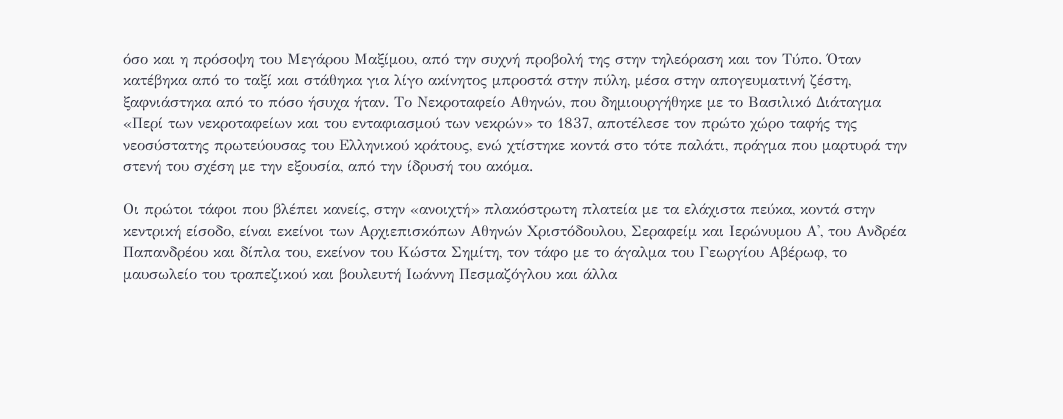όσο και η πρόσοψη του Μεγάρου Μαξίμου, από την συχνή προβολή της στην τηλεόραση και τον Τύπο. Όταν κατέβηκα από το ταξί και στάθηκα για λίγο ακίνητος μπροστά στην πύλη, μέσα στην απογευματινή ζέστη, ξαφνιάστηκα από το πόσο ήσυχα ήταν. Το Νεκροταφείο Αθηνών, που δημιουργήθηκε με το Βασιλικό Διάταγμα «Περί των νεκροταφείων και του ενταφιασμού των νεκρών» το 1837, αποτέλεσε τον πρώτο χώρο ταφής της νεοσύστατης πρωτεύουσας του Ελληνικού κράτους, ενώ χτίστηκε κοντά στο τότε παλάτι, πράγμα που μαρτυρά την στενή του σχέση με την εξουσία, από την ίδρυσή του ακόμα.

Οι πρώτοι τάφοι που βλέπει κανείς, στην «ανοιχτή» πλακόστρωτη πλατεία με τα ελάχιστα πεύκα, κοντά στην κεντρική είσοδο, είναι εκείνοι των Αρχιεπισκόπων Αθηνών Χριστόδουλου, Σεραφείμ και Ιερώνυμου Α', του Ανδρέα Παπανδρέου και δίπλα του, εκείνον του Κώστα Σημίτη, τον τάφο με το άγαλμα του Γεωργίου Αβέρωφ, το μαυσωλείο του τραπεζικού και βουλευτή Ιωάννη Πεσμαζόγλου και άλλα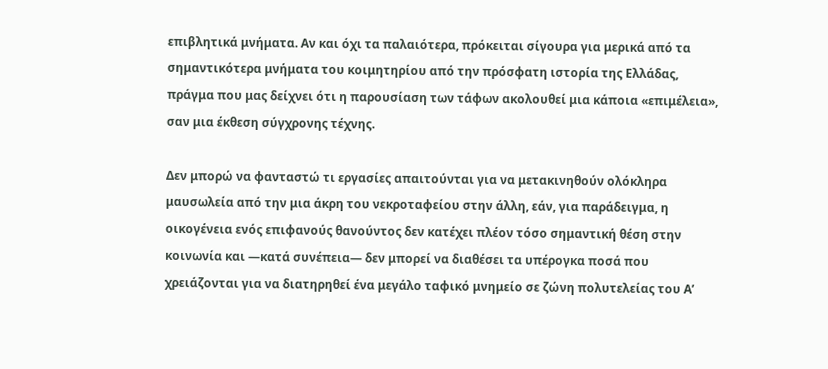επιβλητικά μνήματα. Αν και όχι τα παλαιότερα, πρόκειται σίγουρα για μερικά από τα σημαντικότερα μνήματα του κοιμητηρίου από την πρόσφατη ιστορία της Ελλάδας, πράγμα που μας δείχνει ότι η παρουσίαση των τάφων ακολουθεί μια κάποια «επιμέλεια», σαν μια έκθεση σύγχρονης τέχνης.

Δεν μπορώ να φανταστώ τι εργασίες απαιτούνται για να μετακινηθούν ολόκληρα μαυσωλεία από την μια άκρη του νεκροταφείου στην άλλη, εάν, για παράδειγμα, η οικογένεια ενός επιφανούς θανούντος δεν κατέχει πλέον τόσο σημαντική θέση στην κοινωνία και —κατά συνέπεια— δεν μπορεί να διαθέσει τα υπέρογκα ποσά που χρειάζονται για να διατηρηθεί ένα μεγάλο ταφικό μνημείο σε ζώνη πολυτελείας του Α’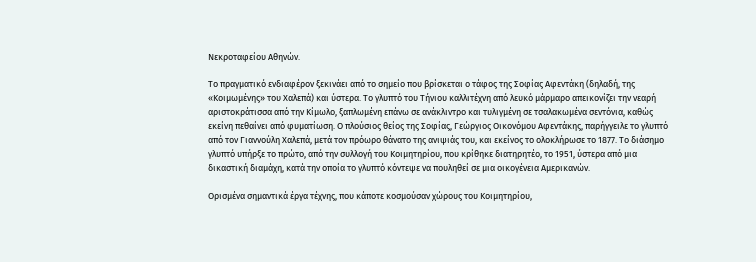Νεκροταφείου Αθηνών.

Το πραγματικό ενδιαφέρον ξεκινάει από το σημείο που βρίσκεται ο τάφος της Σοφίας Αφεντάκη (δηλαδή, της «Κοιμωμένης» του Χαλεπά) και ύστερα. Το γλυπτό του Τήνιου καλλιτέχνη από λευκό μάρμαρο απεικονίζει την νεαρή αριστοκράτισσα από την Κίμωλο, ξαπλωμένη επάνω σε ανάκλιντρο και τυλιγμένη σε τσαλακωμένα σεντόνια, καθώς εκείνη πεθαίνει από φυματίωση. Ο πλούσιος θείος της Σοφίας, Γεώργιος Οικονόμου Αφεντάκης, παρήγγειλε το γλυπτό από τον Γιαννούλη Χαλεπά, μετά τον πρόωρο θάνατο της ανιψιάς του, και εκείνος το ολοκλήρωσε το 1877. Το διάσημο γλυπτό υπήρξε το πρώτο, από την συλλογή του Κοιμητηρίου, που κρίθηκε διατηρητέο, το 1951, ύστερα από μια δικαστική διαμάχη, κατά την οποία το γλυπτό κόντεψε να πουληθεί σε μια οικογένεια Αμερικανών.

Ορισμένα σημαντικά έργα τέχνης, που κάποτε κοσμούσαν χώρους του Κοιμητηρίου,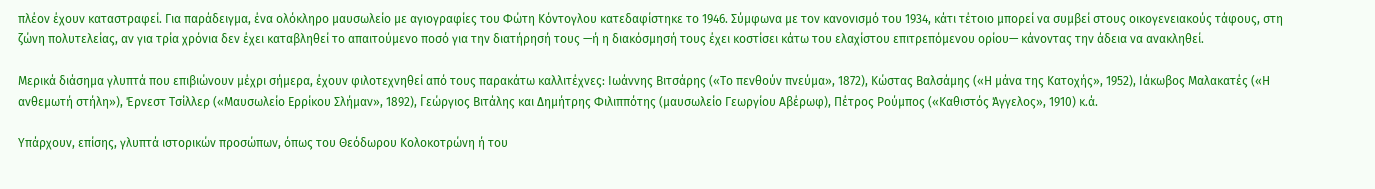πλέον έχουν καταστραφεί. Για παράδειγμα, ένα ολόκληρο μαυσωλείο με αγιογραφίες του Φώτη Κόντογλου κατεδαφίστηκε το 1946. Σύμφωνα με τον κανονισμό του 1934, κάτι τέτοιο μπορεί να συμβεί στους οικογενειακούς τάφους, στη ζώνη πολυτελείας, αν για τρία χρόνια δεν έχει καταβληθεί το απαιτούμενο ποσό για την διατήρησή τους —ή η διακόσμησή τους έχει κοστίσει κάτω του ελαχίστου επιτρεπόμενου ορίου— κάνοντας την άδεια να ανακληθεί.

Μερικά διάσημα γλυπτά που επιβιώνουν μέχρι σήμερα, έχουν φιλοτεχνηθεί από τους παρακάτω καλλιτέχνες: Ιωάννης Βιτσάρης («Το πενθούν πνεύμα», 1872), Κώστας Βαλσάμης («Η μάνα της Κατοχής», 1952), Ιάκωβος Μαλακατές («Η ανθεμωτή στήλη»), Έρνεστ Τσίλλερ («Μαυσωλείο Ερρίκου Σλήμαν», 1892), Γεώργιος Βιτάλης και Δημήτρης Φιλιππότης (μαυσωλείο Γεωργίου Αβέρωφ), Πέτρος Ρούμπος («Καθιστός Άγγελος», 1910) κ.ά.

Υπάρχουν, επίσης, γλυπτά ιστορικών προσώπων, όπως του Θεόδωρου Κολοκοτρώνη ή του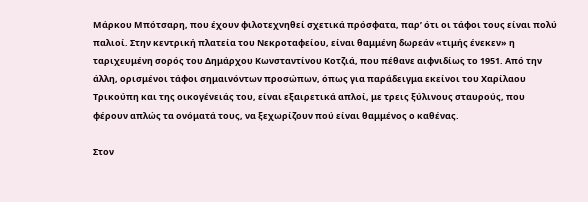Μάρκου Μπότσαρη, που έχουν φιλοτεχνηθεί σχετικά πρόσφατα, παρ’ ότι οι τάφοι τους είναι πολύ παλιοί. Στην κεντρική πλατεία του Νεκροταφείου, είναι θαμμένη δωρεάν «τιμής ένεκεν» η ταριχευμένη σορός του Δημάρχου Κωνσταντίνου Κοτζιά, που πέθανε αιφνιδίως το 1951. Από την άλλη, ορισμένοι τάφοι σημαινόντων προσώπων, όπως για παράδειγμα εκείνοι του Χαρίλαου Τρικούπη και της οικογένειάς του, είναι εξαιρετικά απλοί, με τρεις ξύλινους σταυρούς, που φέρουν απλώς τα ονόματά τους, να ξεχωρίζουν πού είναι θαμμένος ο καθένας.

Στον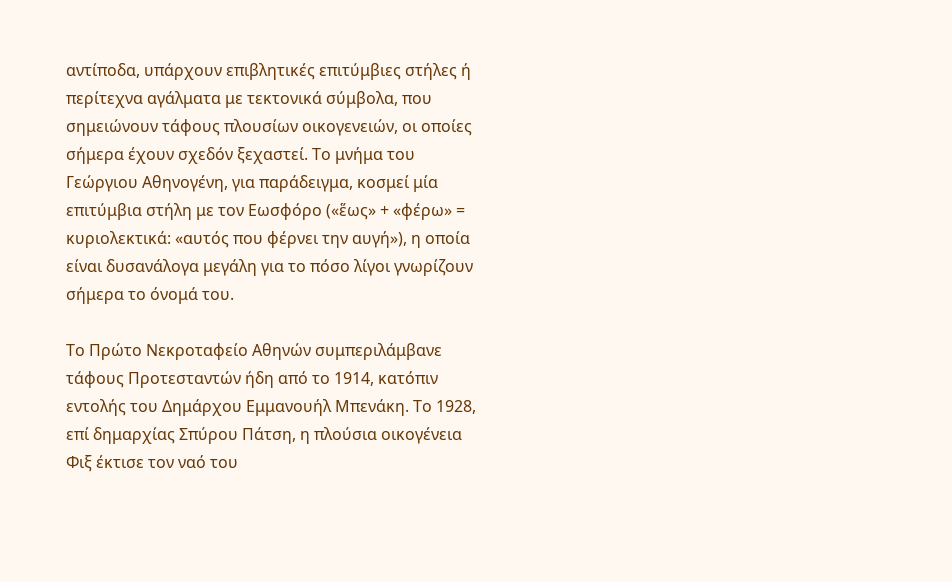αντίποδα, υπάρχουν επιβλητικές επιτύμβιες στήλες ή περίτεχνα αγάλματα με τεκτονικά σύμβολα, που σημειώνουν τάφους πλουσίων οικογενειών, οι οποίες σήμερα έχουν σχεδόν ξεχαστεί. Το μνήμα του Γεώργιου Αθηνογένη, για παράδειγμα, κοσμεί μία επιτύμβια στήλη με τον Εωσφόρο («ἕως» + «φέρω» = κυριολεκτικά: «αυτός που φέρνει την αυγή»), η οποία είναι δυσανάλογα μεγάλη για το πόσο λίγοι γνωρίζουν σήμερα το όνομά του.

Το Πρώτο Νεκροταφείο Αθηνών συμπεριλάμβανε τάφους Προτεσταντών ήδη από το 1914, κατόπιν εντολής του Δημάρχου Εμμανουήλ Μπενάκη. Το 1928, επί δημαρχίας Σπύρου Πάτση, η πλούσια οικογένεια Φιξ έκτισε τον ναό του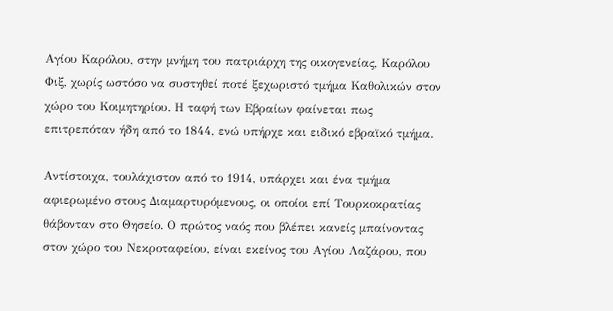Αγίου Καρόλου, στην μνήμη του πατριάρχη της οικογενείας, Καρόλου Φιξ, χωρίς ωστόσο να συστηθεί ποτέ ξεχωριστό τμήμα Καθολικών στον χώρο του Κοιμητηρίου. Η ταφή των Εβραίων φαίνεται πως επιτρεπόταν ήδη από το 1844, ενώ υπήρχε και ειδικό εβραϊκό τμήμα.

Αντίστοιχα, τουλάχιστον από το 1914, υπάρχει και ένα τμήμα αφιερωμένο στους Διαμαρτυρόμενους, οι οποίοι επί Τουρκοκρατίας θάβονταν στο Θησείο. Ο πρώτος ναός που βλέπει κανείς μπαίνοντας στον χώρο του Νεκροταφείου, είναι εκείνος του Αγίου Λαζάρου, που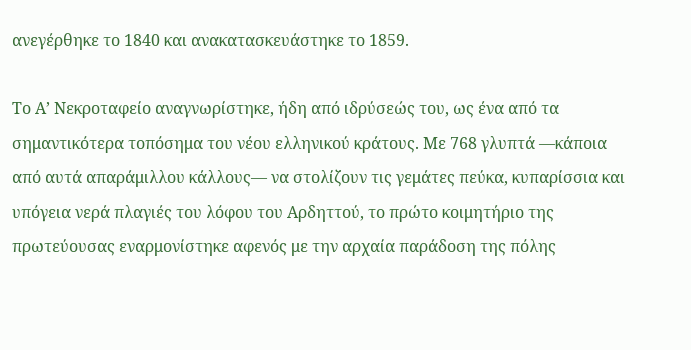ανεγέρθηκε το 1840 και ανακατασκευάστηκε το 1859.

Το Α’ Νεκροταφείο αναγνωρίστηκε, ήδη από ιδρύσεώς του, ως ένα από τα σημαντικότερα τοπόσημα του νέου ελληνικού κράτους. Με 768 γλυπτά —κάποια από αυτά απαράμιλλου κάλλους— να στολίζουν τις γεμάτες πεύκα, κυπαρίσσια και υπόγεια νερά πλαγιές του λόφου του Αρδηττού, το πρώτο κοιμητήριο της πρωτεύουσας εναρμονίστηκε αφενός με την αρχαία παράδοση της πόλης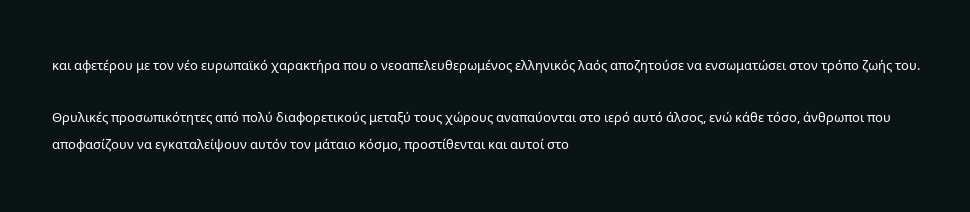και αφετέρου με τον νέο ευρωπαϊκό χαρακτήρα που ο νεοαπελευθερωμένος ελληνικός λαός αποζητούσε να ενσωματώσει στον τρόπο ζωής του.

Θρυλικές προσωπικότητες από πολύ διαφορετικούς μεταξύ τους χώρους αναπαύονται στο ιερό αυτό άλσος, ενώ κάθε τόσο, άνθρωποι που αποφασίζουν να εγκαταλείψουν αυτόν τον μάταιο κόσμο, προστίθενται και αυτοί στο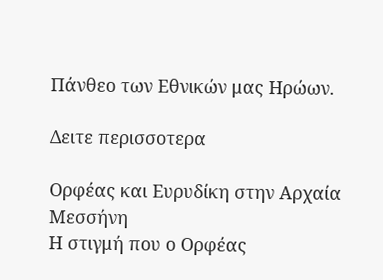Πάνθεο των Εθνικών μας Ηρώων.

Δειτε περισσοτερα

Ορφέας και Ευρυδίκη στην Αρχαία Μεσσήνη
Η στιγμή που ο Ορφέας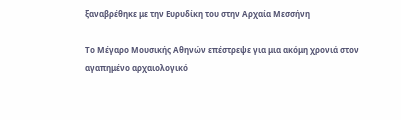ξαναβρέθηκε με την Ευρυδίκη του στην Αρχαία Μεσσήνη

Το Μέγαρο Μουσικής Αθηνών επέστρεψε για μια ακόμη χρονιά στον αγαπημένο αρχαιολογικό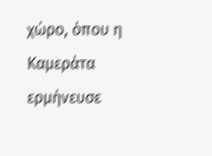χώρο, όπου η Καμεράτα ερμήνευσε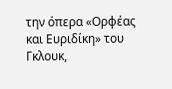την όπερα «Ορφέας και Ευριδίκη» του Γκλουκ,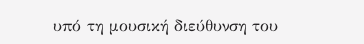υπό τη μουσική διεύθυνση του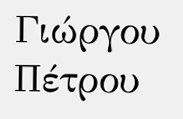Γιώργου Πέτρου